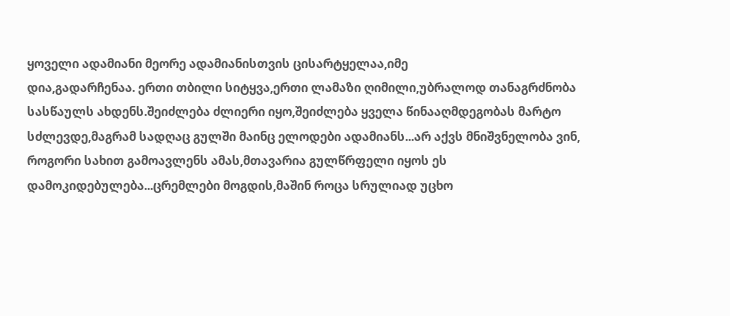ყოველი ადამიანი მეორე ადამიანისთვის ცისარტყელაა,იმე
დია,გადარჩენაა. ერთი თბილი სიტყვა,ერთი ლამაზი ღიმილი,უბრალოდ თანაგრძნობა სასწაულს ახდენს.შეიძლება ძლიერი იყო,შეიძლება ყველა წინააღმდეგობას მარტო სძლევდე,მაგრამ სადღაც გულში მაინც ელოდები ადამიანს...არ აქვს მნიშვნელობა ვინ, როგორი სახით გამოავლენს ამას,მთავარია გულწრფელი იყოს ეს დამოკიდებულება...ცრემლები მოგდის,მაშინ როცა სრულიად უცხო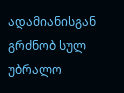ადამიანისგან გრძნობ სულ უბრალო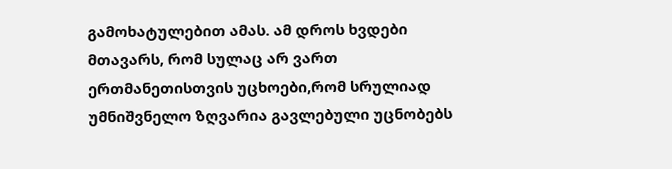გამოხატულებით ამას. ამ დროს ხვდები მთავარს, რომ სულაც არ ვართ ერთმანეთისთვის უცხოები,რომ სრულიად უმნიშვნელო ზღვარია გავლებული უცნობებს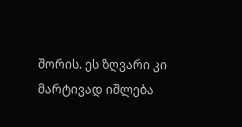შორის. ეს ზღვარი კი მარტივად იშლება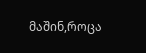მაშინ,როცა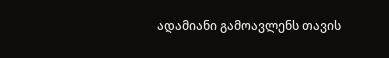ადამიანი გამოავლენს თავის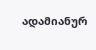ადამიანურ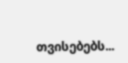თვისებებს...